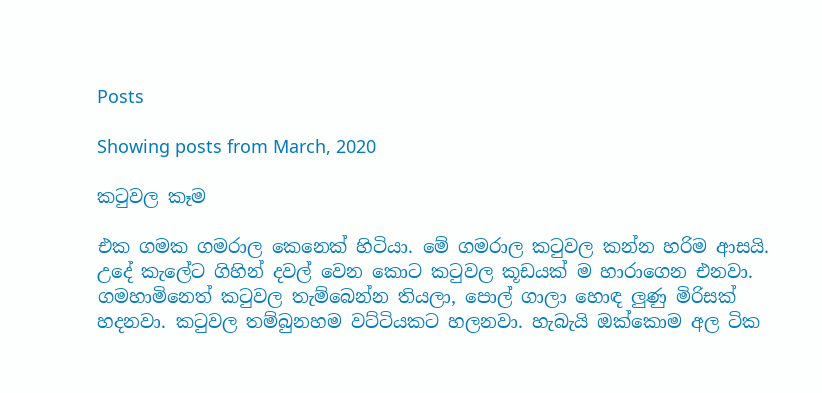Posts

Showing posts from March, 2020

කටුවල කෑම

එක ගමක ගමරාල කෙනෙක් හිටියා. මේ ගමරාල කටුවල කන්න හරිම ආසයි. උදේ කැලේට ගිහින් දවල් වෙන කොට කටුවල කූඩයක් ම හාරාගෙන එනවා. ගමහාමිනෙත් කටුවල තැම්බෙන්න තියලා, පොල් ගාලා හොඳ ලුණු මිරිසක් හදනවා. කටුවල තම්බුනහම වට්ටියකට හලනවා. හැබැයි ඔක්කොම අල ටික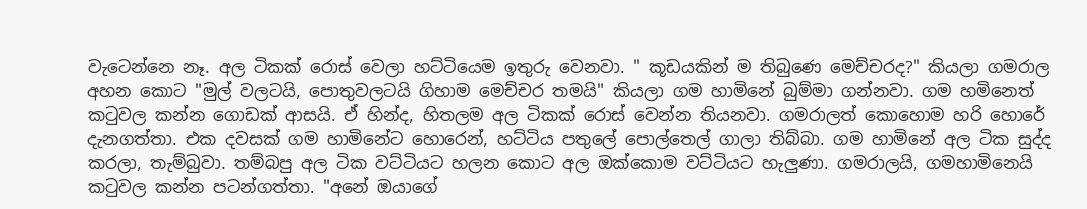වැටෙන්නෙ නෑ. අල ටිකක් රොස් වෙලා හට්ටියෙම ඉතුරු වෙනවා. " කූඩයකින් ම තිබුණෙ මෙච්චරද?" කියලා ගමරාල අහන කොට "මුල් වලටයි, පොතුවලටයි ගිහාම මෙච්චර තමයි" කියලා ගම හාමිනේ බුම්මා ගන්නවා. ගම හමිනෙත් කටුවල කන්න ගොඩක් ආසයි. ඒ හින්ද, හිතලම අල ටිකක් රොස් වෙන්න තියනවා. ගමරාලත් කොහොම හරි හොරේ දැනගත්තා. එක දවසක් ගම හාමිනේට හොරෙන්, හට්ටිය පතුලේ පොල්තෙල් ගාලා තිබ්බා. ගම හාමිනේ අල ටික සුද්ද කරලා, තැම්බුවා. තම්බපු අල ටික වට්ටියට හලන කොට අල ඔක්කොම වට්ටියට හැලුණා. ගමරාලයි, ගමහාමිනෙයි කටුවල කන්න පටන්ගත්තා. "අනේ ඔයාගේ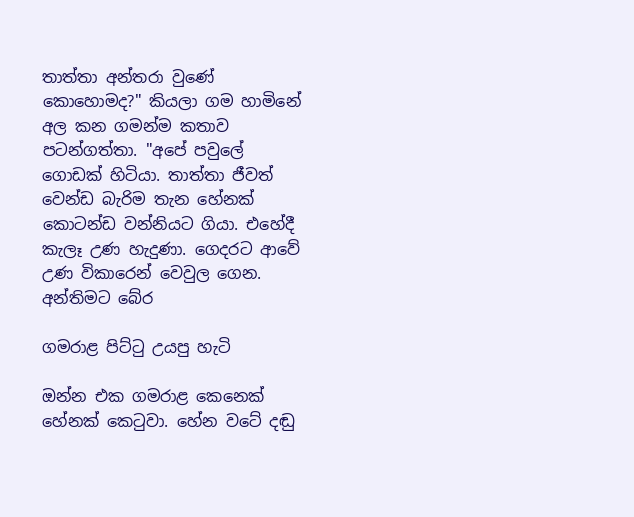තාත්තා අන්තරා වුණේ කොහොමද?" කියලා ගම හාමිනේ අල කන ගමන්ම කතාව පටන්ගත්තා. "අපේ පවුලේ ගොඩක් හිටියා. තාත්තා ජීවත් වෙන්ඩ බැරිම තැන හේනක් කොටන්ඩ වන්නියට ගියා. එහේදී කැලෑ උණ හැදුණා. ගෙදරට ආවේ උණ විකාරෙන් වෙවුල ගෙන. අන්තිමට බේර

ගමරාළ පිට්ටු උයපු හැටි

ඔන්න එක ගමරාළ කෙනෙක් හේනක් කෙටුවා. හේන වටේ දඬු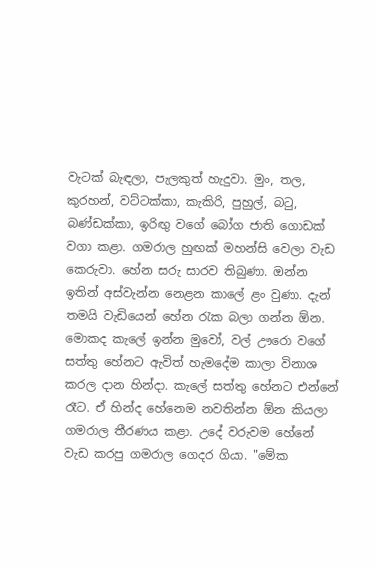වැටක් බැඳලා, පැලකුත් හැදුවා. මුං, තල, කුරහන්, වට්ටක්කා, කැකිරි, පුහුල්, බටු, බණ්ඩක්කා, ඉරිඟු වගේ බෝග ජාති ගොඩක් වගා කළා. ගමරාල හුඟක් මහන්සි වෙලා වැඩ කෙරුවා. හේන සරු සාරව තිබුණා. ඔන්න ඉතින් අස්වැන්න නෙළන කාලේ ළං වුණා. දැන් තමයි වැඩියෙන් හේන රැක බලා ගන්න ඕන. මොකද කැලේ ඉන්න මුවෝ, වල් ඌරො වගේ සත්තු හේනට ඇවිත් හැමදේම කාලා විනාශ කරල දාන හින්දා. කැලේ සත්තු හේනට එන්නේ රෑට. ඒ හින්ද හේනෙම නවතින්න ඕන කියලා ගමරාල තීරණය කළා. උදේ වරුවම හේනේ වැඩ කරපු ගමරාල ගෙදර ගියා. "මේක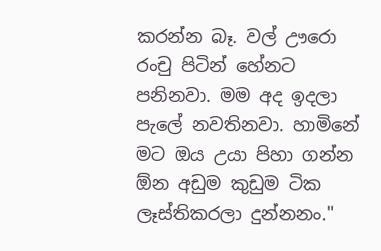කරන්න බෑ. වල් ඌරො රංචු පිටින් හේනට පනිනවා. මම අද ඉදලා පැලේ නවතිනවා. හාමිනේ මට ඔය උයා පිහා ගන්න ඕන අඩුම කුඩුම ටික ලෑස්තිකරලා දුන්නනං."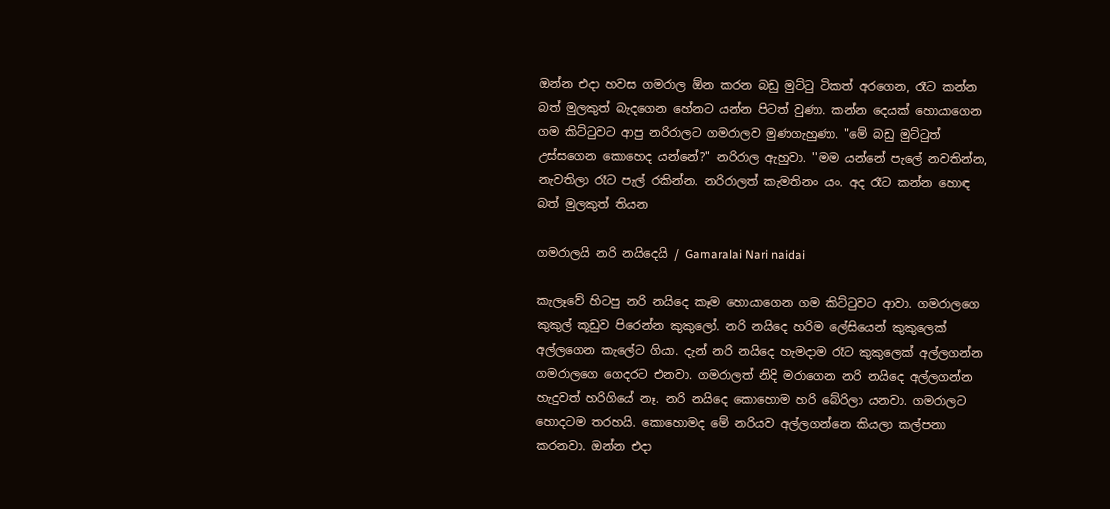ඔන්න එදා හවස ගමරාල ඕන කරන බඩු මුට්ටු ටිකත් අරගෙන, රෑට කන්න බත් මුලකුත් බැදගෙන හේනට යන්න පිටත් වුණා. කන්න දෙයක් හොයාගෙන ගම කිට්ටුවට ආපු නරිරාලට ගමරාලව මුණගැහුණා. "මේ බඩු මුට්ටුත් උස්සගෙන කොහෙද යන්නේ?" නරිරාල ඇහුවා. ''මම යන්නේ පැලේ නවතින්න, නැවතිලා රෑට පැල් රකින්න. නරිරාලත් කැමතිනං යං. අද රෑට කන්න හොඳ බත් මුලකුත් තියන

ගමරාලයි නරි නයිදෙයි / Gamaralai Nari naidai

කැලෑවේ හිටපු නරි නයිදෙ කෑම හොයාගෙන ගම කිට්ටුවට ආවා. ගමරාලගෙ කුකුල් කූඩුව පිරෙන්න කුකුලෝ. නරි නයිදෙ හරිම ලේසියෙන් කුකුලෙක් අල්ලගෙන කැලේට ගියා. දැන් නරි නයිදෙ හැමදාම රෑට කුකුලෙක් අල්ලගන්න ගමරාලගෙ ගෙදරට එනවා. ගමරාලත් නිදි මරාගෙන නරි නයිදෙ අල්ලගන්න හැදුවත් හරිගියේ නෑ. නරි නයිදෙ කොහොම හරි බේරිලා යනවා. ගමරාලට හොදටම තරහයි. කොහොමද මේ නරියව අල්ලගන්නෙ කියලා කල්පනා කරනවා. ඔන්න එදා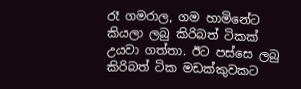රෑ ගමරාල, ගම හාමිනේට කියලා ලබු කිරිබත් ටිකක් උයවා ගත්තා. ඊට පස්සෙ ලබු කිරිබත් ටික මඩක්කුවකට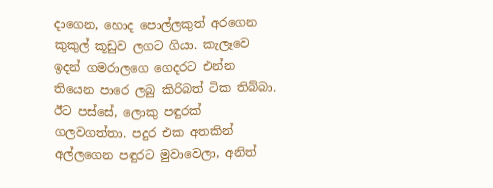දාගෙන, හොද පොල්ලකුත් අරගෙන කුකුල් කූඩුව ලගට ගියා. කැලෑවෙ ඉදන් ගමරාලගෙ ගෙදරට එන්න තියෙන පාරෙ ලබු කිරිබත් ටික තිබ්බා. ඊට පස්සේ, ලොකු පඳුරක් ගලවගත්තා. පදුර එක අතකින් අල්ලගෙන පඳුරට මුවාවෙලා, අනිත්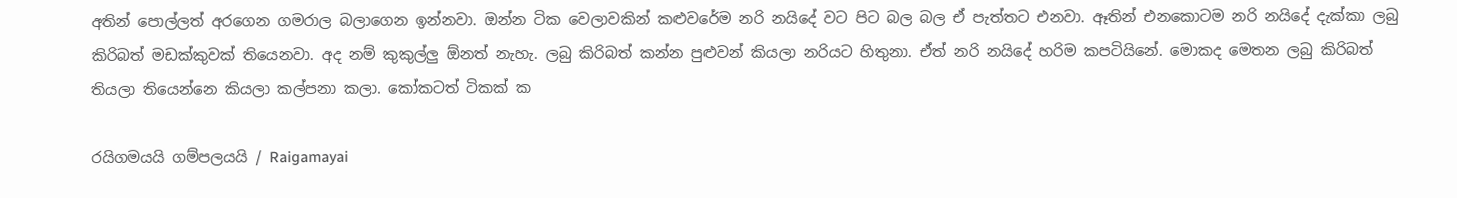අතින් පොල්ලත් අරගෙන ගමරාල බලාගෙන ඉන්නවා. ඔන්න ටික වෙලාවකින් කළුවරේම නරි නයිදේ වට පිට බල බල ඒ පැත්තට එනවා. ඈතින් එනකොටම නරි නයිදේ දැක්කා ලබු කිරිබත් මඩක්කුවක් තියෙනවා. අද නම් කුකුල්ලු ඕනත් නැහැ. ලබු කිරිබත් කන්න පුළුවන් කියලා නරියට හිතුනා. ඒත් නරි නයිදේ හරිම කපටියිනේ. මොකද මෙතන ලබු කිරිබත් තියලා තියෙන්නෙ කියලා කල්පනා කලා. කෝකටත් ටිකක් ක

රයිගමයයි ගම්පලයයි / Raigamayai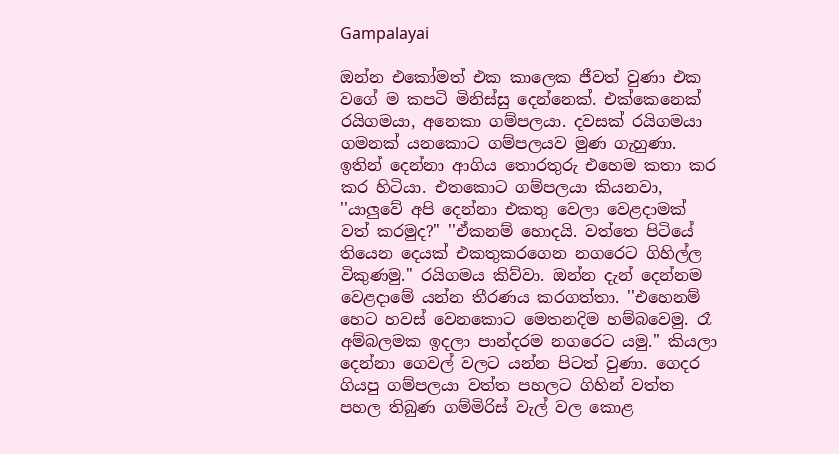Gampalayai

ඔන්න එකෝමත් එක කාලෙක ජීවත් වුණා එක වගේ ම කපටි මිනිස්සු දෙන්නෙක්. එක්කෙනෙක් රයිගමයා, අනෙකා ගම්පලයා. දවසක් රයිගමයා ගමනක් යනකොට ගම්පලයව මුණ ගැහුණා. ඉතින් දෙන්නා ආගිය තොරතුරු එහෙම කතා කර කර හිටියා. එතකොට ගම්පලයා කියනවා, ''යාලුවේ අපි දෙන්නා එකතු වෙලා වෙළදාමක් වත් කරමුද?" ''ඒකනම් හොදයි. වත්තෙ පිටියේ තියෙන දෙයක් එකතුකරගෙන නගරෙට ගිහිල්ල විකුණමු." රයිගමය කිව්වා. ඔන්න දැන් දෙන්නම වෙළදාමේ යන්න තීරණය කරගත්තා. ''එහෙනම් හෙට හවස් වෙනකොට මෙතනදිම හම්බවෙමු. රෑ අම්බලමක ඉදලා පාන්දරම නගරෙට යමු.'' කියලා දෙන්නා ගෙවල් වලට යන්න පිටත් වුණා. ගෙදර ගියපු ගම්පලයා වත්ත පහලට ගිහින් වත්ත පහල තිබුණ ගම්මිරිස් වැල් වල කොළ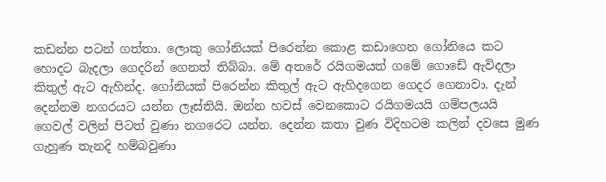කඩන්න පටන් ගත්තා. ලොකු ගෝනියක් පිරෙන්න කොළ කඩාගෙන ගෝනියෙ කට හොදට බැදලා ගෙදරින් ගෙනත් තිබ්බා. මේ අතරේ රයිගමයත් ගමේ ගොඩේ ඇවිදලා කිතුල් ඇට ඇහින්ද. ගෝනියක් පිරෙන්න කිතුල් ඇට ඇහිදගෙන ගෙදර ගෙනාවා. දැන් දෙන්නම නගරයට යන්න ලෑස්තියි. ඔන්න හවස් වෙනකොට රයිගමයයි ගම්පලයයි ගෙවල් වලින් පිටත් වුණා නගරෙට යන්න. දෙන්න කතා වුණ විදිහටම කලින් දවසෙ මුණ ගැහුණ තැනදි හම්බවුණා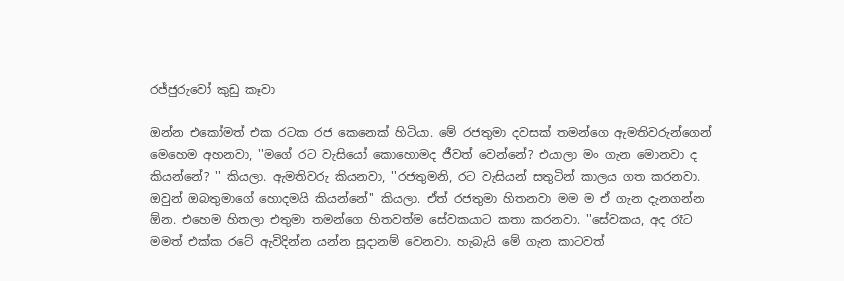රජ්ජුරුවෝ කුඩු කෑවා

ඔන්න එකෝමත් එක රටක රජ කෙනෙක් හිටියා. මේ රජතුමා දවසක් තමන්ගෙ ඇමතිවරුන්ගෙන් මෙහෙම අහනවා, ''මගේ රට වැසියෝ කොහොමද ජීවත් වෙන්නේ? එයාලා මං ගැන මොනවා ද කියන්නේ? '' කියලා. ඇමතිවරු කියනවා, ''රජතුමනි, රට වැසියන් සතුටින් කාලය ගත කරනවා. ඔවුන් ඔබතුමාගේ හොදමයි කියන්නේ'' කියලා. ඒත් රජතුමා හිතනවා මම ම ඒ ගැන දැනගන්න ඕන. එහෙම හිතලා එතුමා තමන්ගෙ හිතවත්ම සේවකයාට කතා කරනවා. ''සේවකය, අද රෑට මමත් එක්ක රටේ ඇවිදින්න යන්න සූදානම් වෙනවා. හැබැයි මේ ගැන කාටවත්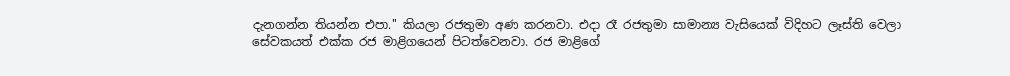දැනගන්න තියන්න එපා.'' කියලා රජතුමා අණ කරනවා. එදා රෑ රජතුමා සාමාන්‍ය වැසියෙක් විදිහට ලෑස්ති වෙලා සේවකයත් එක්ක රජ මාළිගයෙන් පිටත්වෙනවා. රජ මාළිගේ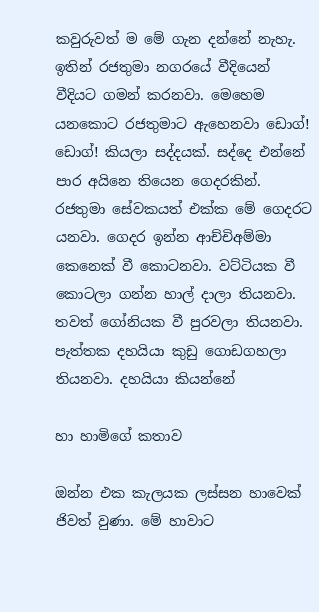කවුරුවත් ම මේ ගැන දන්නේ නැහැ. ඉතින් රජතුමා නගරයේ වීදියෙන් වීදියට ගමන් කරනවා. මෙහෙම යනකොට රජතුමාට ඇහෙනවා ඩොග්! ඩොග්! කියලා සද්දයක්. සද්දෙ එන්නේ පාර අයිනෙ තියෙන ගෙදරකින්. රජතුමා සේවකයත් එක්ක මේ ගෙදරට යනවා. ගෙදර ඉන්න ආච්චිඅම්මා කෙනෙක් වී කොටනවා. වට්ටියක වී කොටලා ගන්න හාල් දාලා තියනවා. තවත් ගෝනියක වී පුරවලා තියනවා. පැත්තක දහයියා කුඩු ගොඩගහලා තියනවා. දහයියා කියන්නේ

හා හාමිගේ කතාව

ඔන්න එක කැලයක ලස්සන හාවෙක් ජිවත් වුණා. මේ හාවාට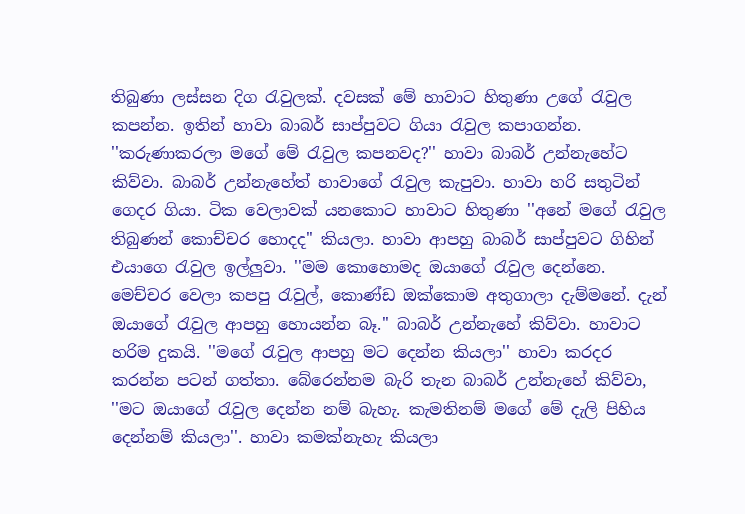තිබුණා ලස්සන දිග රැවුලක්. දවසක් මේ හාවාට හිතුණා උගේ රැවුල කපන්න. ඉතින් හාවා බාබර් සාප්පුවට ගියා රැවුල කපාගන්න. ''කරුණාකරලා මගේ මේ රැවුල කපනවද?'' හාවා බාබර් උන්නැහේට කිව්වා. බාබර් උන්නැහේත් හාවාගේ රැවුල කැපුවා. හාවා හරි සතුටින් ගෙදර ගියා. ටික වෙලාවක් යනකොට හාවාට හිතුණා ''අනේ මගේ රැවුල තිබුණන් කොච්චර හොදද'' කියලා. හාවා ආපහු බාබර් සාප්පුවට ගිහින් එයාගෙ රැවුල ඉල්ලුවා. ''මම කොහොමද ඔයාගේ රැවුල දෙන්නෙ. මෙච්චර වෙලා කපපු රැවුල්, කොණ්ඩ ඔක්කොම අතුගාලා දැම්මනේ. දැන් ඔයාගේ රැවුල ආපහු හොයන්න බෑ.'' බාබර් උන්නැහේ කිව්වා. හාවාට හරිම දුකයි. ''මගේ රැවුල ආපහු මට දෙන්න කියලා'' හාවා කරදර කරන්න පටන් ගත්තා. බේරෙන්නම බැරි තැන බාබර් උන්නැහේ කිව්වා, ''මට ඔයාගේ රැවුල දෙන්න නම් බැහැ. කැමතිනම් මගේ මේ දැලි පිහිය දෙන්නම් කියලා''. හාවා කමක්නැහැ කියලා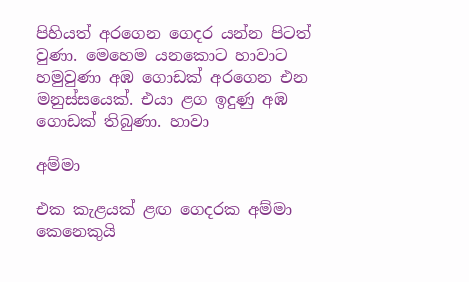පිහියත් අරගෙන ගෙදර යන්න පිටත් වුණා. මෙහෙම යනකොට හාවාට හමුවුණා අඹ ගොඩක් අරගෙන එන මනුස්සයෙක්. එයා ළග ඉදුණු අඹ ගොඩක් තිබුණා. හාවා

අම්මා

එක කැළයක් ළඟ ගෙදරක අම්මා කෙනෙකුයි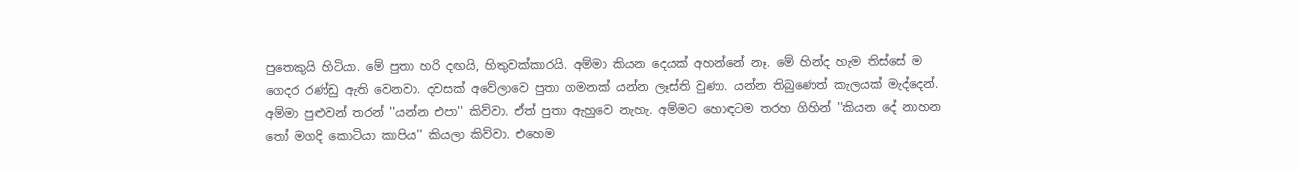පුතෙකුයි හිටියා. මේ පුතා හරි දඟයි, හිතුවක්කාරයි. අම්මා කියන දෙයක් අහන්නේ නෑ. මේ හින්ද හැම තිස්සේ ම ගෙදර රණ්ඩු ඇති වෙනවා. දවසක් අවේලාවෙ පුතා ගමනක් යන්න ලෑස්ති වුණා. යන්න තිබුණෙත් කැලයක් මැද්දෙන්. අම්මා පුළුවන් තරන් ''යන්න එපා'' කිව්වා. ඒත් පුතා ඇහුවෙ නැහැ. අම්මට හොඳටම තරහ ගිහින් ''කියන දේ නාහන තෝ මගදි කොටියා කාපිය'' කියලා කිව්වා. එහෙම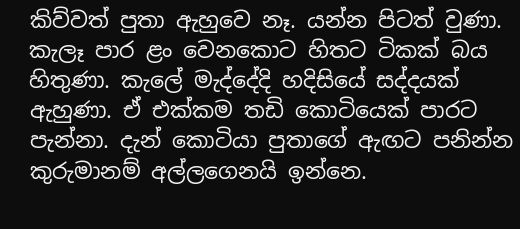කිව්වත් පුතා ඇහුවෙ නෑ. යන්න පිටත් වුණා. කැලෑ පාර ළං වෙනකොට හිතට ටිකක් බය හිතුණා. කැලේ මැද්දේදි හදිසියේ සද්දයක් ඇහුණා. ඒ එක්කම තඩි කොටියෙක් පාරට පැන්නා. දැන් කොටියා පුතාගේ ඇඟට පනින්න කුරුමානම් අල්ලගෙනයි ඉන්නෙ.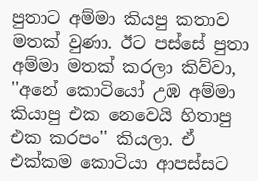පුතාට අම්මා කියපු කතාව මතක් වුණා. ඊට පස්සේ පුතා අම්මා මතක් කරලා කිව්වා, ''අනේ කොටියෝ උඹ අම්මා කියාපු එක නෙවෙයි හිතාපු එක කරපං'' කියලා. ඒ එක්කම කොටියා ආපස්සට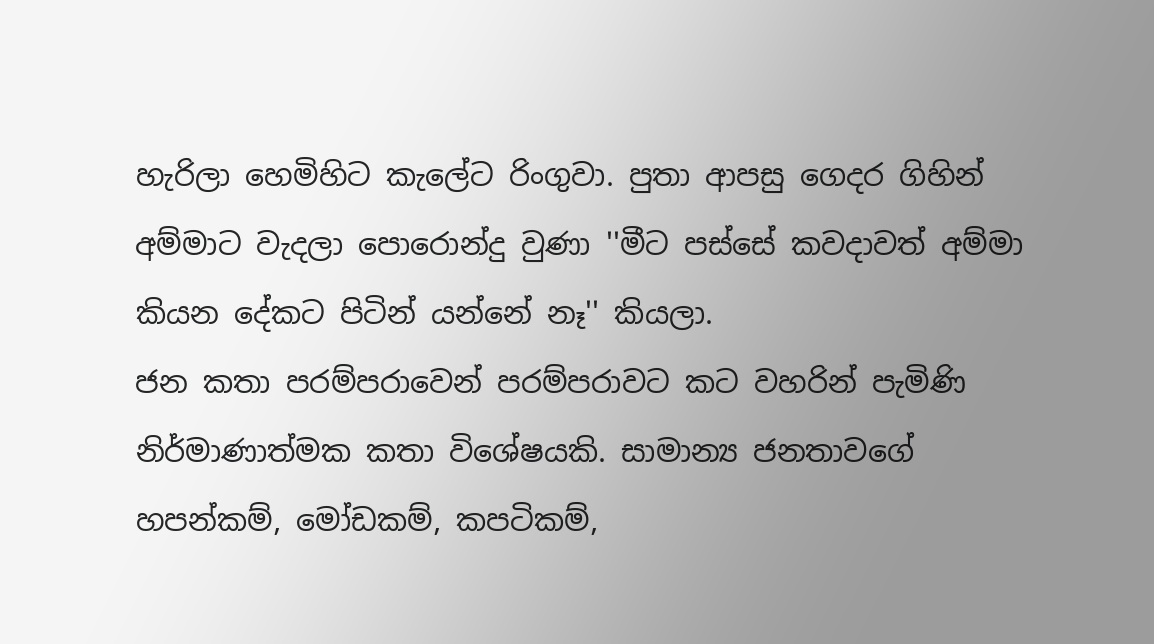හැරිලා හෙමිහිට කැලේට රිංගුවා. පුතා ආපසු ගෙදර ගිහින් අම්මාට වැදලා පොරොන්දු වුණා ''මීට පස්සේ කවදාවත් අම්මා කියන දේකට පිටින් යන්නේ නෑ'' කියලා.
ජන කතා පරම්පරාවෙන් පරම්පරාවට කට වහරින් පැමිණි නිර්මාණාත්මක කතා විශේෂයකි. සාමාන්‍ය ජනතාවගේ හපන්කම්, මෝඩකම්, කපටිකම්,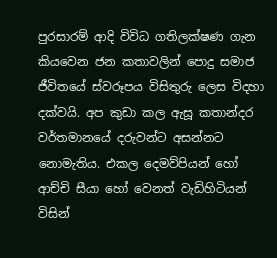පුරසාරම් ආදි විවිධ ගතිලක්ෂණ ගැන කියවෙන ජන කතාවලින් පොදු සමාජ ජීවිතයේ ස්වරූපය විසිතුරු ලෙස විදහා දක්වයි. අප කුඩා කල ඇසූ කතාන්දර වර්තමානයේ දරුවන්ට අසන්නට නොමැතිය. එකල දෙමව්පියන් හෝ ආච්චි සීයා හෝ වෙනත් වැඩිහිටියන් විසින්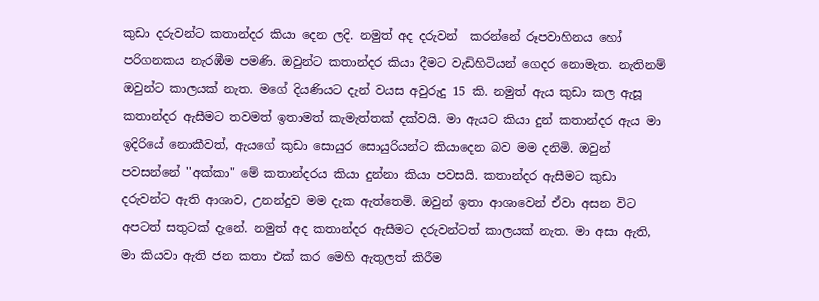කුඩා දරුවන්ට කතාන්දර කියා දෙන ලදි. නමුත් අද දරුවන්  කරන්නේ රූපවාහිනය හෝ පරිගනකය නැරඹීම පමණි. ඔවුන්ට කතාන්දර කියා දීමට වැඩිහිටියන් ගෙදර නොමැත. නැතිනම් ඔවුන්ට කාලයක් නැත. මගේ දියණියට දැන් වයස අවුරුදු 15 කි. නමුත් ඇය කුඩා කල ඇසූ කතාන්දර ඇසීමට තවමත් ඉතාමත් කැමැත්තක් දක්වයි. මා ඇයට කියා දුන් කතාන්දර ඇය මා ඉදිරියේ නොකීවත්, ඇයගේ කුඩා සොයුර සොයුරියන්ට කියාදෙන බව මම දනිමි. ඔවුන් පවසන්නේ ''අක්කා" මේ කතාන්දරය කියා දුන්නා කියා පවසයි. කතාන්දර ඇසීමට කුඩා දරුවන්ට ඇති ආශාව, උනන්දුව මම දැක ඇත්තෙමි. ඔවුන් ඉතා ආශාවෙන් ඒවා අසන විට අපටත් සතුටක් දැනේ. නමුත් අද කතාන්දර ඇසීමට දරුවන්ටත් කාලයක් නැත. මා අසා ඇති, මා කියවා ඇති ජන කතා එක් කර මෙහි ඇතුලත් කිරීම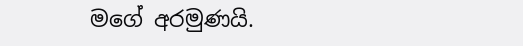මගේ අරමුණයි.